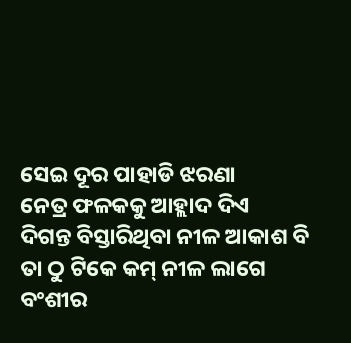ସେଇ ଦୂର ପାହାଡି ଝରଣା
ନେତ୍ର ଫଳକକୁ ଆହ୍ଲାଦ ଦିଏ
ଦିଗନ୍ତ ବିସ୍ତାରିଥିବା ନୀଳ ଆକାଶ ବି
ତା ଠୁ ଟିକେ କମ୍ ନୀଳ ଲାଗେ
ବଂଶୀର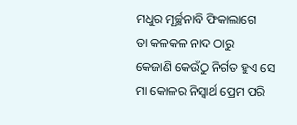ମଧୁର ମୂର୍ଚ୍ଛନାବି ଫିକାଲାଗେ
ତା କଳକଳ ନାଦ ଠାରୁ
କେଜାଣି କେଉଁଠୁ ନିର୍ଗତ ହୁଏ ସେ
ମା କୋଳର ନିସ୍ୱାର୍ଥ ପ୍ରେମ ପରି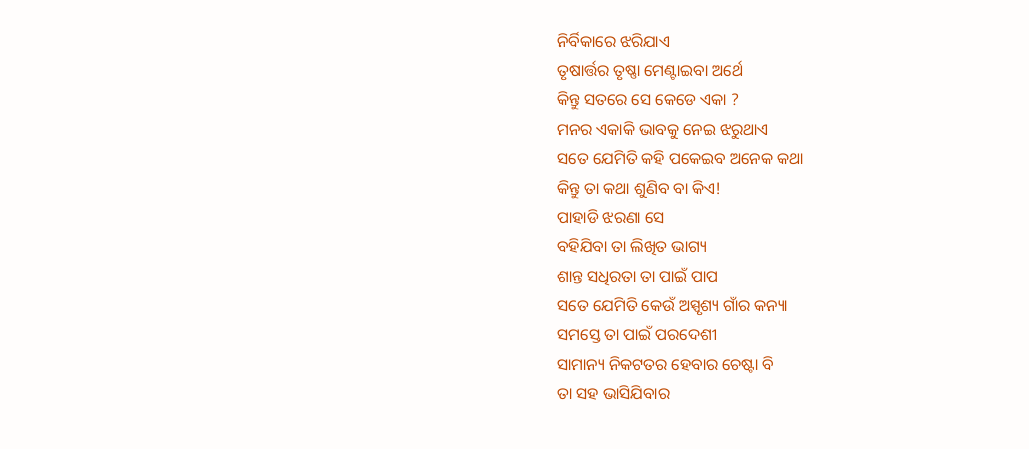ନିର୍ବିକାରେ ଝରିଯାଏ
ତୃଷାର୍ତ୍ତର ତୃଷ୍ଣା ମେଣ୍ଟାଇବା ଅର୍ଥେ
କିନ୍ତୁ ସତରେ ସେ କେଡେ ଏକା ?
ମନର ଏକାକି ଭାବକୁ ନେଇ ଝରୁଥାଏ
ସତେ ଯେମିତି କହି ପକେଇବ ଅନେକ କଥା
କିନ୍ତୁ ତା କଥା ଶୁଣିବ ବା କିଏ!
ପାହାଡି ଝରଣା ସେ
ବହିଯିବା ତା ଲିଖିତ ଭାଗ୍ୟ
ଶାନ୍ତ ସଧିରତା ତା ପାଇଁ ପାପ
ସତେ ଯେମିତି କେଉଁ ଅସ୍ପୃଶ୍ୟ ଗାଁର କନ୍ୟା
ସମସ୍ତେ ତା ପାଇଁ ପରଦେଶୀ
ସାମାନ୍ୟ ନିକଟତର ହେବାର ଚେଷ୍ଟା ବି
ତା ସହ ଭାସିଯିବାର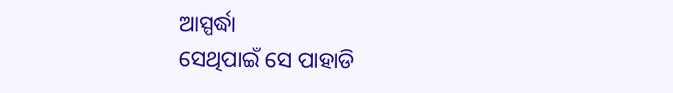ଆସ୍ପର୍ଦ୍ଧା
ସେଥିପାଇଁ ସେ ପାହାଡି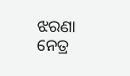ଝରଣା
ନେତ୍ର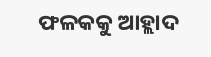ଫଳକକୁ ଆହ୍ଲାଦ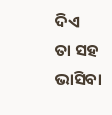ଦିଏ
ତା ସହ ଭାସିବା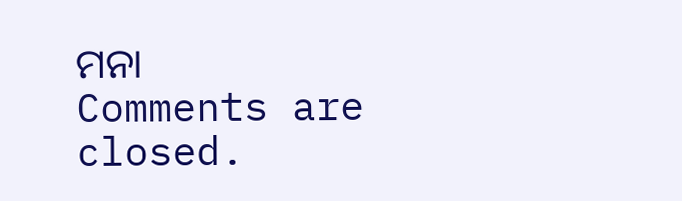ମନା
Comments are closed.